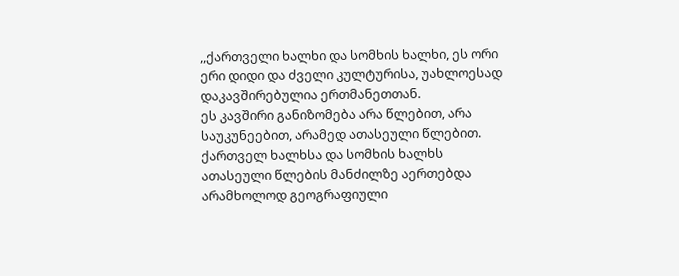,,ქართველი ხალხი და სომხის ხალხი, ეს ორი ერი დიდი და ძველი კულტურისა, უახლოესად დაკავშირებულია ერთმანეთთან.
ეს კავშირი განიზომება არა წლებით, არა საუკუნეებით, არამედ ათასეული წლებით. ქართველ ხალხსა და სომხის ხალხს ათასეული წლების მანძილზე აერთებდა არამხოლოდ გეოგრაფიული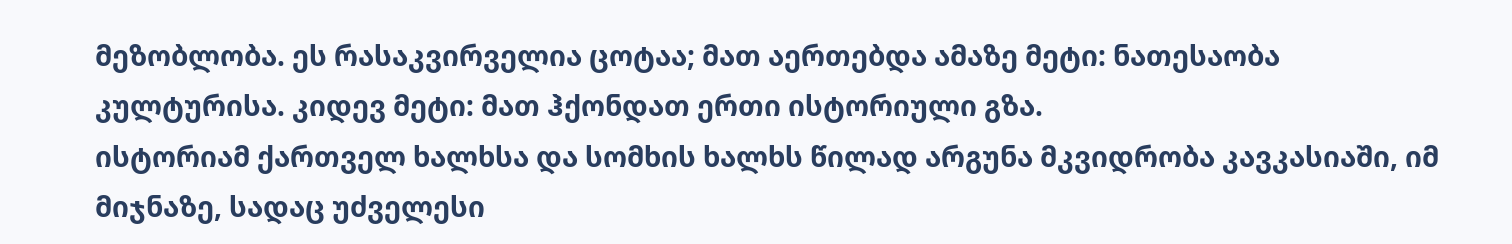მეზობლობა. ეს რასაკვირველია ცოტაა; მათ აერთებდა ამაზე მეტი: ნათესაობა კულტურისა. კიდევ მეტი: მათ ჰქონდათ ერთი ისტორიული გზა.
ისტორიამ ქართველ ხალხსა და სომხის ხალხს წილად არგუნა მკვიდრობა კავკასიაში, იმ მიჯნაზე, სადაც უძველესი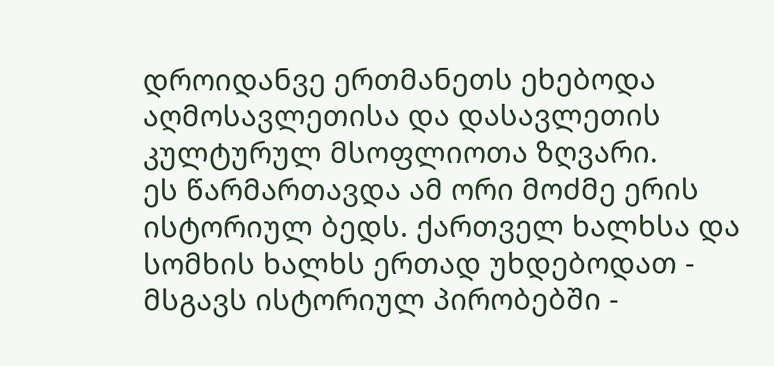დროიდანვე ერთმანეთს ეხებოდა აღმოსავლეთისა და დასავლეთის კულტურულ მსოფლიოთა ზღვარი.
ეს წარმართავდა ამ ორი მოძმე ერის ისტორიულ ბედს. ქართველ ხალხსა და სომხის ხალხს ერთად უხდებოდათ - მსგავს ისტორიულ პირობებში -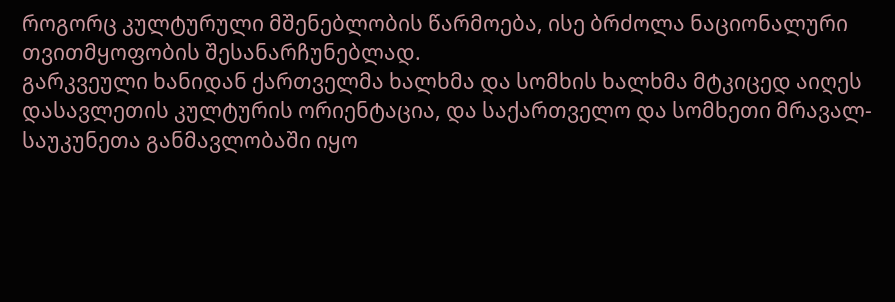როგორც კულტურული მშენებლობის წარმოება, ისე ბრძოლა ნაციონალური თვითმყოფობის შესანარჩუნებლად.
გარკვეული ხანიდან ქართველმა ხალხმა და სომხის ხალხმა მტკიცედ აიღეს დასავლეთის კულტურის ორიენტაცია, და საქართველო და სომხეთი მრავალ-საუკუნეთა განმავლობაში იყო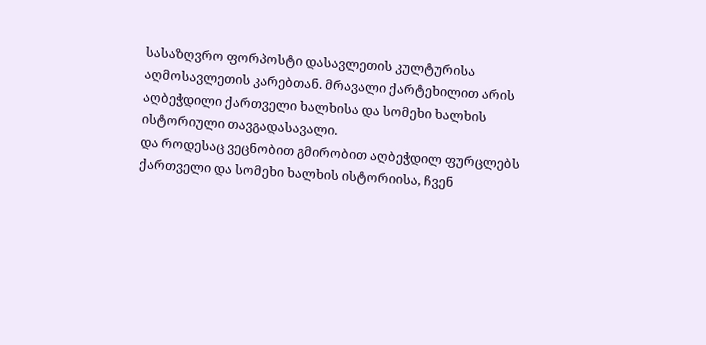სასაზღვრო ფორპოსტი დასავლეთის კულტურისა აღმოსავლეთის კარებთან. მრავალი ქარტეხილით არის აღბეჭდილი ქართველი ხალხისა და სომეხი ხალხის ისტორიული თავგადასავალი.
და როდესაც ვეცნობით გმირობით აღბეჭდილ ფურცლებს ქართველი და სომეხი ხალხის ისტორიისა, ჩვენ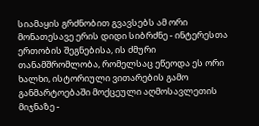სიამაყის გრძნობით გვავსებს ამ ორი მონათესავე ერის დიდი სიბრძნე - ინტერესთა ერთობის შეგნებისა, ის ძმური თანამშრომლობა, რომელსაც ეწეოდა ეს ორი ხალხი, ისტორიული ვითარების გამო განმარტოებაში მოქცეული აღმოსავლეთის მიჯნაზე -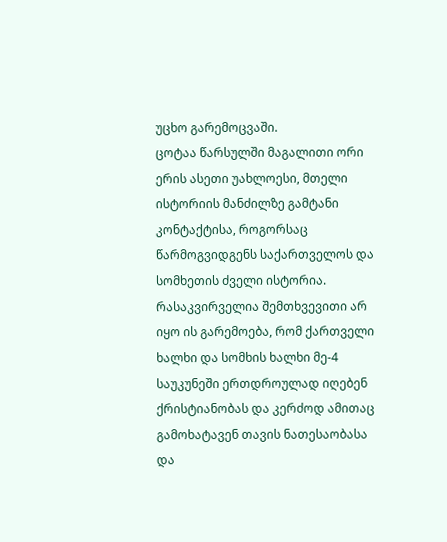უცხო გარემოცვაში.
ცოტაა წარსულში მაგალითი ორი ერის ასეთი უახლოესი, მთელი ისტორიის მანძილზე გამტანი კონტაქტისა, როგორსაც წარმოგვიდგენს საქართველოს და სომხეთის ძველი ისტორია.
რასაკვირველია შემთხვევითი არ იყო ის გარემოება, რომ ქართველი ხალხი და სომხის ხალხი მე-4 საუკუნეში ერთდროულად იღებენ ქრისტიანობას და კერძოდ ამითაც გამოხატავენ თავის ნათესაობასა და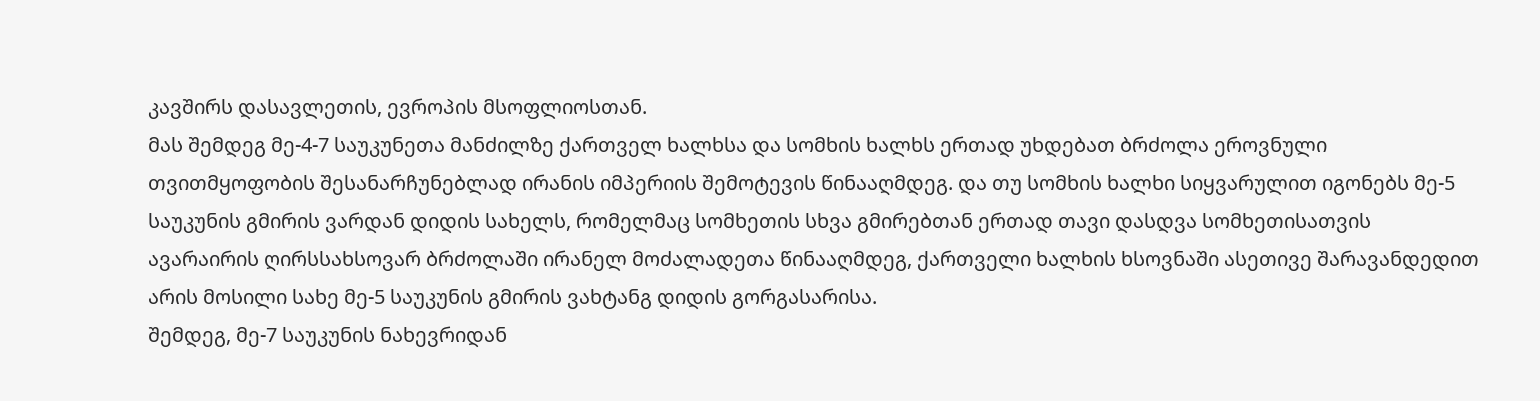კავშირს დასავლეთის, ევროპის მსოფლიოსთან.
მას შემდეგ მე-4-7 საუკუნეთა მანძილზე ქართველ ხალხსა და სომხის ხალხს ერთად უხდებათ ბრძოლა ეროვნული თვითმყოფობის შესანარჩუნებლად ირანის იმპერიის შემოტევის წინააღმდეგ. და თუ სომხის ხალხი სიყვარულით იგონებს მე-5 საუკუნის გმირის ვარდან დიდის სახელს, რომელმაც სომხეთის სხვა გმირებთან ერთად თავი დასდვა სომხეთისათვის ავარაირის ღირსსახსოვარ ბრძოლაში ირანელ მოძალადეთა წინააღმდეგ, ქართველი ხალხის ხსოვნაში ასეთივე შარავანდედით არის მოსილი სახე მე-5 საუკუნის გმირის ვახტანგ დიდის გორგასარისა.
შემდეგ, მე-7 საუკუნის ნახევრიდან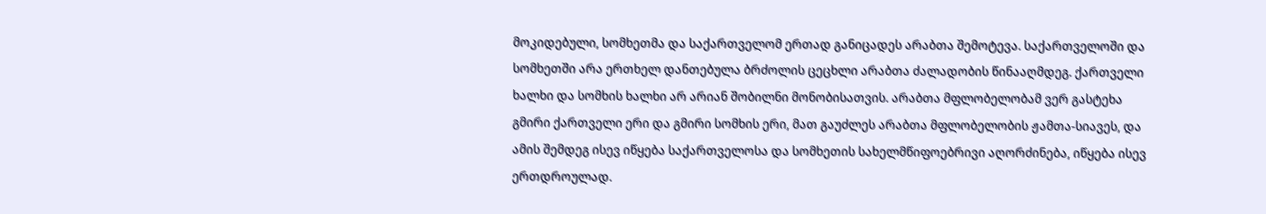მოკიდებული, სომხეთმა და საქართველომ ერთად განიცადეს არაბთა შემოტევა. საქართველოში და სომხეთში არა ერთხელ დანთებულა ბრძოლის ცეცხლი არაბთა ძალადობის წინააღმდეგ. ქართველი ხალხი და სომხის ხალხი არ არიან შობილნი მონობისათვის. არაბთა მფლობელობამ ვერ გასტეხა გმირი ქართველი ერი და გმირი სომხის ერი, მათ გაუძლეს არაბთა მფლობელობის ჟამთა-სიავეს, და ამის შემდეგ ისევ იწყება საქართველოსა და სომხეთის სახელმწიფოებრივი აღორძინება, იწყება ისევ ერთდროულად.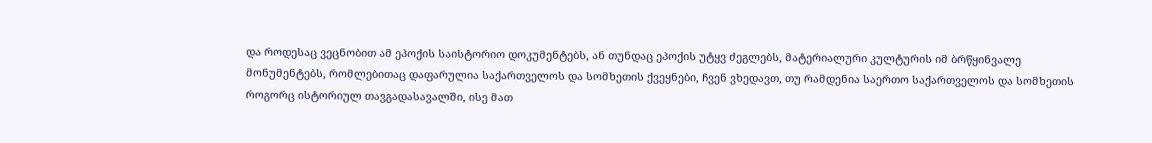და როდესაც ვეცნობით ამ ეპოქის საისტორიო დოკუმენტებს, ან თუნდაც ეპოქის უტყვ ძეგლებს, მატერიალური კულტურის იმ ბრწყინვალე მონუმენტებს, რომლებითაც დაფარულია საქართველოს და სომხეთის ქვეყნები, ჩვენ ვხედავთ, თუ რამდენია საერთო საქართველოს და სომხეთის როგორც ისტორიულ თავგადასავალში, ისე მათ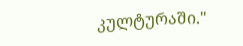კულტურაში."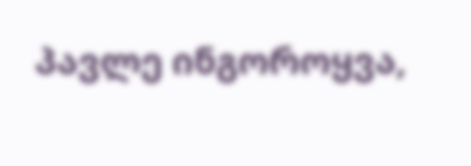პავლე ინგოროყვა,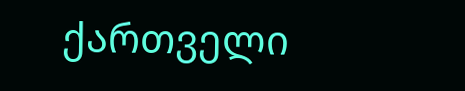ქართველი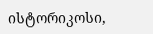ისტორიკოსი,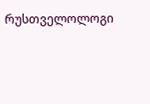რუსთველოლოგი